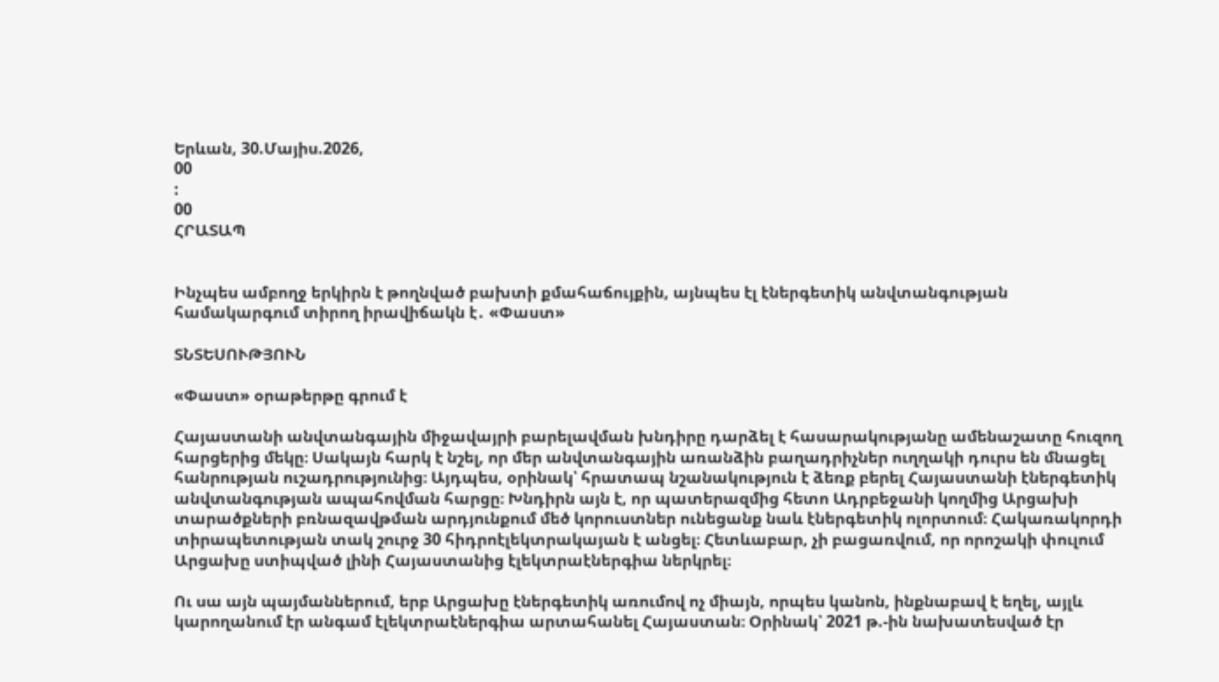Երևան, 30.Մայիս.2026,
00
:
00
ՀՐԱՏԱՊ


Ինչպես ամբողջ երկիրն է թողնված բախտի քմահաճույքին, այնպես էլ էներգետիկ անվտանգության համակարգում տիրող իրավիճակն է․ «Փաստ»

ՏՆՏԵՍՈՒԹՅՈՒՆ

«Փաստ» օրաթերթը գրում է

Հայաստանի անվտանգային միջավայրի բարելավման խնդիրը դարձել է հասարակությանը ամենաշատը հուզող հարցերից մեկը։ Սակայն հարկ է նշել, որ մեր անվտանգային առանձին բաղադրիչներ ուղղակի դուրս են մնացել հանրության ուշադրությունից։ Այդպես, օրինակ՝ հրատապ նշանակություն է ձեռք բերել Հայաստանի էներգետիկ անվտանգության ապահովման հարցը։ Խնդիրն այն է, որ պատերազմից հետո Ադրբեջանի կողմից Արցախի տարածքների բռնազավթման արդյունքում մեծ կորուստներ ունեցանք նաև էներգետիկ ոլորտում։ Հակառակորդի տիրապետության տակ շուրջ 30 հիդրոէլեկտրակայան է անցել։ Հետևաբար, չի բացառվում, որ որոշակի փուլում Արցախը ստիպված լինի Հայաստանից էլեկտրաէներգիա ներկրել։

Ու սա այն պայմաններում, երբ Արցախը էներգետիկ առումով ոչ միայն, որպես կանոն, ինքնաբավ է եղել, այլև կարողանում էր անգամ էլեկտրաէներգիա արտահանել Հայաստան։ Օրինակ՝ 2021 թ.-ին նախատեսված էր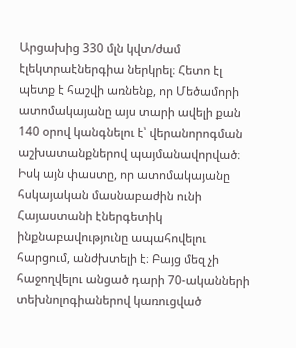Արցախից 330 մլն կվտ/ժամ էլեկտրաէներգիա ներկրել։ Հետո էլ պետք է հաշվի առնենք, որ Մեծամորի ատոմակայանը այս տարի ավելի քան 140 օրով կանգնելու է՝ վերանորոգման աշխատանքներով պայմանավորված։ Իսկ այն փաստը, որ ատոմակայանը հսկայական մասնաբաժին ունի Հայաստանի էներգետիկ ինքնաբավությունը ապահովելու հարցում, անժխտելի է։ Բայց մեզ չի հաջողվելու անցած դարի 70-ականների տեխնոլոգիաներով կառուցված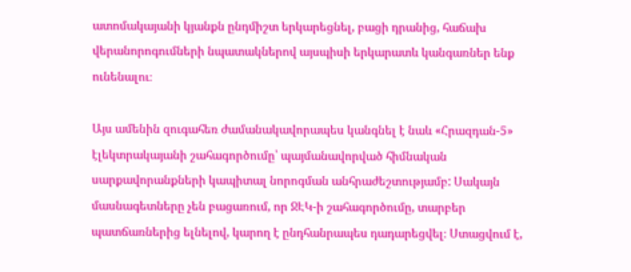ատոմակայանի կյանքն ընդմիշտ երկարեցնել, բացի դրանից, հաճախ վերանորոգումների նպատակներով այսպիսի երկարատև կանգառներ ենք ունենալու։

Այս ամենին զուգահեռ ժամանակավորապես կանգնել է նաև «Հրազդան-5» էլեկտրակայանի շահագործումը՝ պայմանավորված հիմնական սարքավորանքների կապիտալ նորոգման անհրաժեշտությամբ: Սակայն մասնագետները չեն բացառում, որ ՋԷԿ-ի շահագործումը, տարբեր պատճառներից ելնելով, կարող է ընդհանրապես դադարեցվել։ Ստացվում է,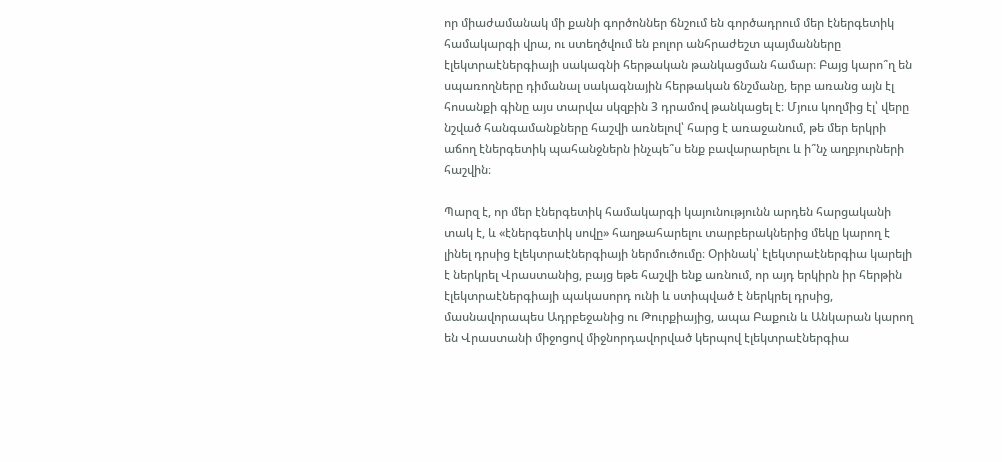որ միաժամանակ մի քանի գործոններ ճնշում են գործադրում մեր էներգետիկ համակարգի վրա, ու ստեղծվում են բոլոր անհրաժեշտ պայմանները էլեկտրաէներգիայի սակագնի հերթական թանկացման համար։ Բայց կարո՞ղ են սպառողները դիմանալ սակագնային հերթական ճնշմանը, երբ առանց այն էլ հոսանքի գինը այս տարվա սկզբին 3 դրամով թանկացել է։ Մյուս կողմից էլ՝ վերը նշված հանգամանքները հաշվի առնելով՝ հարց է առաջանում, թե մեր երկրի աճող էներգետիկ պահանջներն ինչպե՞ս ենք բավարարելու և ի՞նչ աղբյուրների հաշվին։

Պարզ է, որ մեր էներգետիկ համակարգի կայունությունն արդեն հարցականի տակ է, և «էներգետիկ սովը» հաղթահարելու տարբերակներից մեկը կարող է լինել դրսից էլեկտրաէներգիայի ներմուծումը։ Օրինակ՝ էլեկտրաէներգիա կարելի է ներկրել Վրաստանից, բայց եթե հաշվի ենք առնում, որ այդ երկիրն իր հերթին էլեկտրաէներգիայի պակասորդ ունի և ստիպված է ներկրել դրսից, մասնավորապես Ադրբեջանից ու Թուրքիայից, ապա Բաքուն և Անկարան կարող են Վրաստանի միջոցով միջնորդավորված կերպով էլեկտրաէներգիա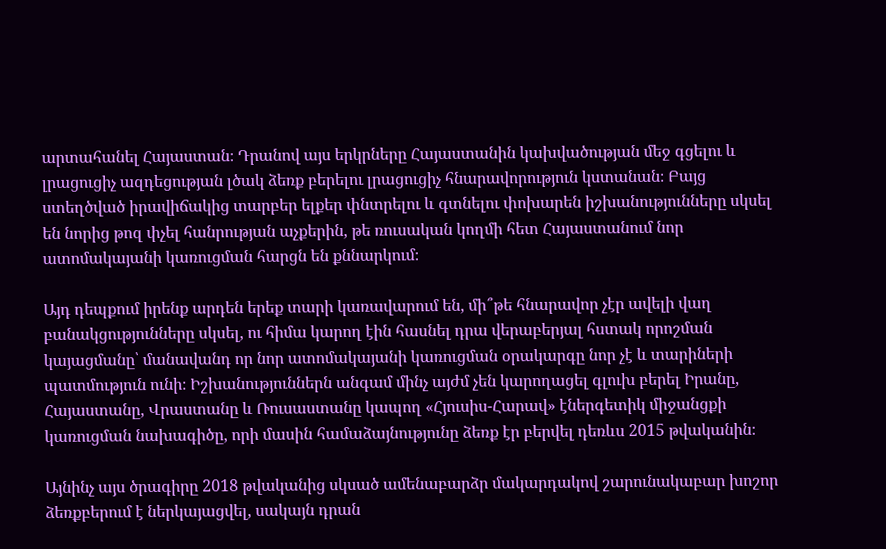արտահանել Հայաստան։ Դրանով այս երկրները Հայաստանին կախվածության մեջ գցելու և լրացուցիչ ազդեցության լծակ ձեռք բերելու լրացուցիչ հնարավորություն կստանան։ Բայց ստեղծված իրավիճակից տարբեր ելքեր փնտրելու և գտնելու փոխարեն իշխանությունները սկսել են նորից թոզ փչել հանրության աչքերին, թե ռուսական կողմի հետ Հայաստանում նոր ատոմակայանի կառուցման հարցն են քննարկում։

Այդ դեպքում իրենք արդեն երեք տարի կառավարում են, մի՞թե հնարավոր չէր ավելի վաղ բանակցությունները սկսել, ու հիմա կարող էին հասնել դրա վերաբերյալ հստակ որոշման կայացմանը՝ մանավանդ որ նոր ատոմակայանի կառուցման օրակարգը նոր չէ և տարիների պատմություն ունի։ Իշխանություններն անգամ մինչ այժմ չեն կարողացել գլուխ բերել Իրանը, Հայաստանը, Վրաստանը և Ռուսաստանը կապող «Հյուսիս-Հարավ» էներգետիկ միջանցքի կառուցման նախագիծը, որի մասին համաձայնությունը ձեռք էր բերվել դեռևս 2015 թվականին։

Այնինչ այս ծրագիրը 2018 թվականից սկսած ամենաբարձր մակարդակով շարունակաբար խոշոր ձեռքբերում է ներկայացվել, սակայն դրան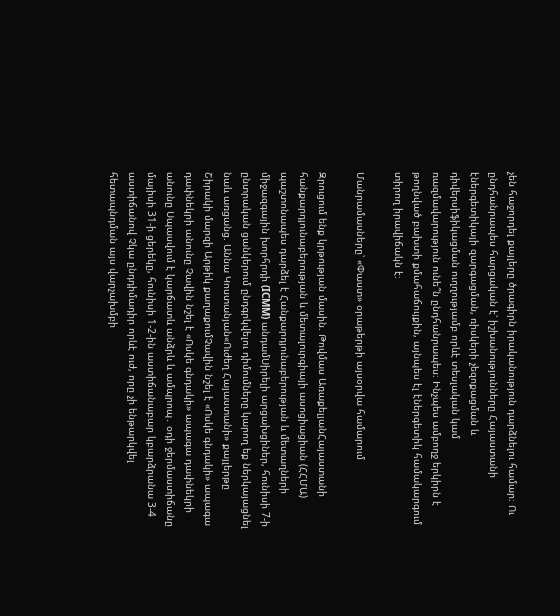չեն հաջորդել քայլերը ծրագիրն իրականություն դարձնելու համար։ Ու ընդհանրապես հարցական է՝ իշխանությունները Հայաստանի էներգետիկայի զարգացման, ռիսկերի չեզոքացման և դիվերսիֆիկացման ուղղությամբ որևէ տեսլական կամ ռազմավարություն ունե՞ն ընդհանրապես։ Ինչպես ամբողջ երկիրն է թողնված բախտի քմահաճույքին, այնպես էլ էներգետիկ համակարգում տիրող իրավիճակն է։

Մանրամասները՝ «Փաստ» օրաթերթի այսօրվա համարում

Զրուցում ենք կրթության մասին. Թովմաս ԱռաքելյանՀայաստանի հանքարդյունաբերության և մետալուրգիայի ասոցիացիան (ՀՀՄԱ) պաշտոնապես դարձել է Հանքարդյունաբերության և մետաղների միջազգային խորհրդի (ICMM) անդամՍիրելի արցախցիներ, հունիսի 7-ի ընտրական ցանկերում ընդգրկվելու դիմումները կարող եք ներկայացնել նաև առցանց. Աննա Կոստանյան«Ուժեղ Հայաստանի» քայլերթը Շիրակի մարզի Արթիկ քաղաքումՉավին նշել է «Ոսկե գնդակի» ապագա դափնեկրի անունը Չավին նշել է «Ոսկե գնդակի» ապագա դափնեկրի անունը Սպասվում է կարճատև անձրև և ամպրոպ․ օդի ջերմաստիճանը մայիսի 31-ի ցերեկը, հունիսի 1-2-ին աստիճանաբար կբարձրանա 3-4 աստիճանով Չկա ընդդիմադիր որևէ ուժ, որը չի ենթարկվել հետապնդման այս վարչախմբի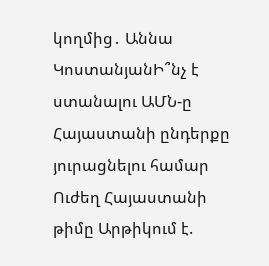կողմից․ Աննա ԿոստանյանԻ՞նչ է ստանալու ԱՄՆ-ը Հայաստանի ընդերքը յուրացնելու համար Ուժեղ Հայաստանի թիմը Արթիկում է.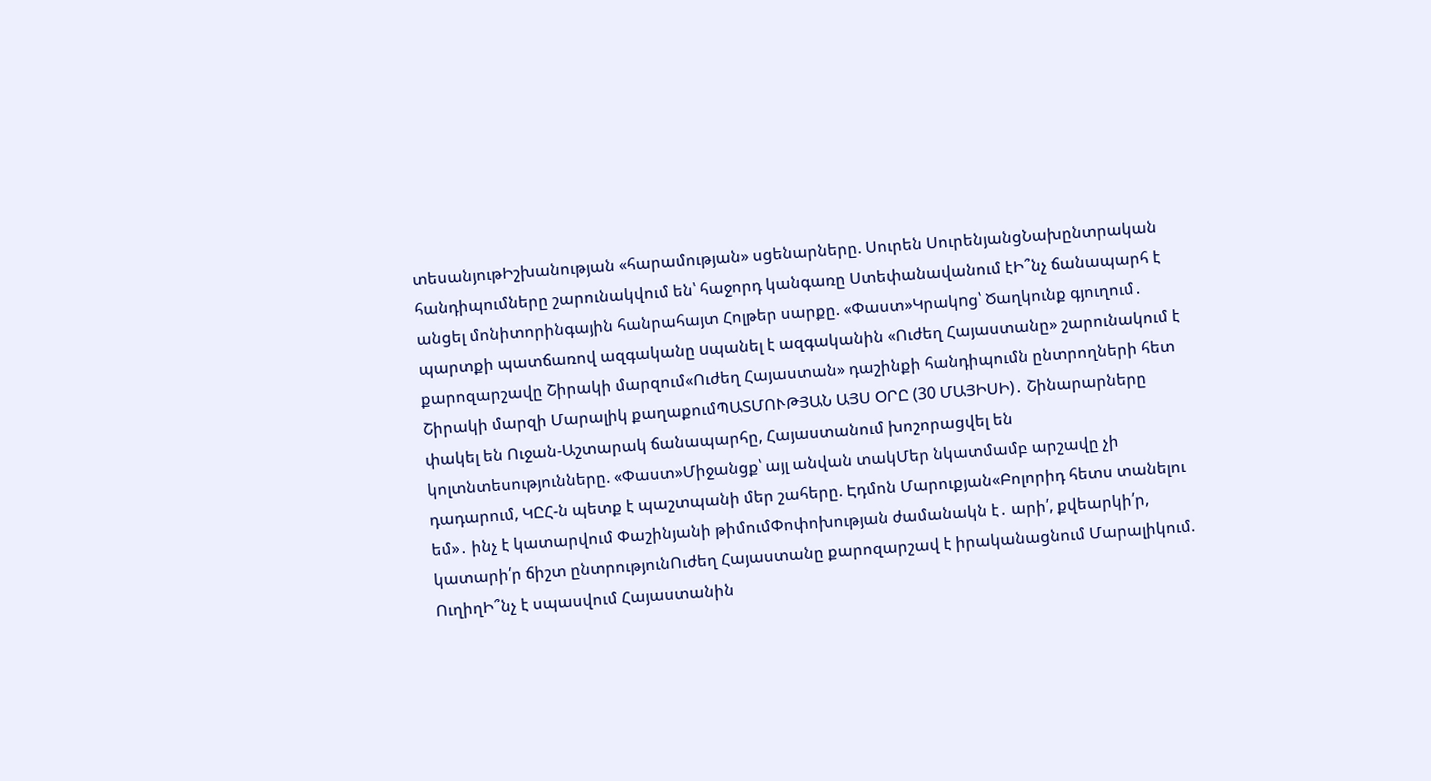տեսանյութԻշխանության «հարամության» սցենարները. Սուրեն ՍուրենյանցՆախընտրական հանդիպումները շարունակվում են՝ հաջորդ կանգառը Ստեփանավանում էԻ՞նչ ճանապարհ է անցել մոնիտորինգային հանրահայտ Հոլթեր սարքը. «Փաստ»Կրակnց՝ Ծաղկունք գյուղում․ պարտքի պատճառով ազգականը uպանել է ազգականին «Ուժեղ Հայաստանը» շարունակում է քարոզարշավը Շիրակի մարզում«Ուժեղ Հայաստան» դաշինքի հանդիպումն ընտրողների հետ Շիրակի մարզի Մարալիկ քաղաքումՊԱՏՄՈՒԹՅԱՆ ԱՅՍ ՕՐԸ (30 ՄԱՅԻՍԻ)․ Շինարարները փակել են Ուջան-Աշտարակ ճանապարհը, Հայաստանում խոշորացվել են կոլտնտեսությունները. «Փաստ»Միջանցք՝ այլ անվան տակՄեր նկատմամբ արշավը չի դադարում, ԿԸՀ-ն պետք է պաշտպանի մեր շահերը. Էդմոն Մարուքյան«Բոլորիդ հետս տանելու եմ»․ ինչ է կատարվում Փաշինյանի թիմումՓոփոխության ժամանակն է․ արի՛, քվեարկի՛ր, կատարի՛ր ճիշտ ընտրությունՈւժեղ Հայաստանը քարոզարշավ է իրականացնում Մարալիկում. ՈւղիղԻ՞նչ է սպասվում Հայաստանին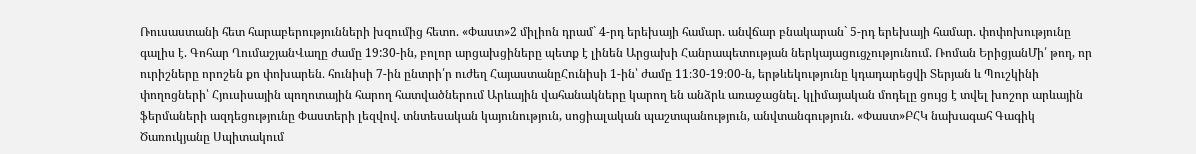Ռուսաստանի հետ հարաբերությունների խզումից հետո. «Փաստ»2 միլիոն դրամ` 4-րդ երեխայի համար. անվճար բնակարան` 5-րդ երեխայի համար. փոփոխությունը գալիս է. Գոհար ՂումաշյանՎաղը ժամը 19:30-ին, բոլոր արցախցիները պետք է լինեն Արցախի Հանրապետության ներկայացուցչությունում. Ռոման ԵրիցյանՄի՛ թող, որ ուրիշները որոշեն քո փոխարեն․ հունիսի 7-ին ընտրի՛ր ուժեղ ՀայաստանըՀունիսի 1-ին՝ ժամը 11։30-19։00-ն, երթևեկությունը կդադարեցվի Տերյան և Պուշկինի փողոցների՝ Հյուսիսային պողոտային հարող հատվածներում Արևային վահանակները կարող են անձրև առաջացնել. կլիմայական մոդելը ցույց է տվել խոշոր արևային ֆերմաների ազդեցությունը Փաստերի լեզվով. տնտեսական կայունություն, սոցիալական պաշտպանություն, անվտանգություն. «Փաստ»ԲՀԿ նախագահ Գագիկ Ծառուկյանը Սպիտակում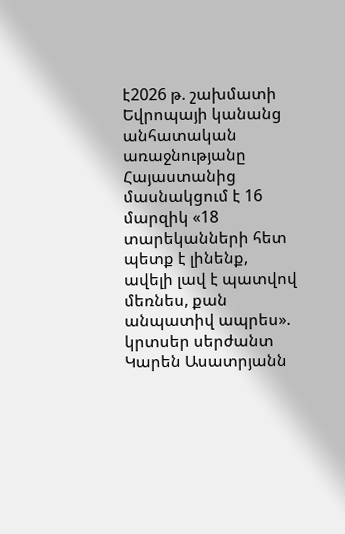է2026 թ. շախմատի Եվրոպայի կանանց անհատական առաջնությանը Հայաստանից մասնակցում է 16 մարզիկ «18 տարեկանների հետ պետք է լինենք, ավելի լավ է պատվով մեռնես, քան անպատիվ ապրես». կրտսեր սերժանտ Կարեն Ասատրյանն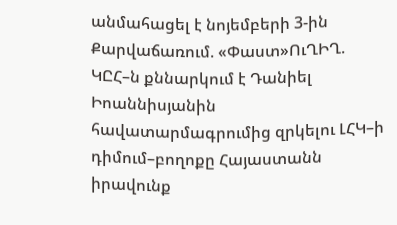անմահացել է նոյեմբերի 3-ին Քարվաճառում. «Փաստ»ՈւՂԻՂ. ԿԸՀ–ն քննարկում է Դանիել Իոաննիսյանին հավատարմագրումից զրկելու ԼՀԿ–ի դիմում–բողոքը Հայաստանն իրավունք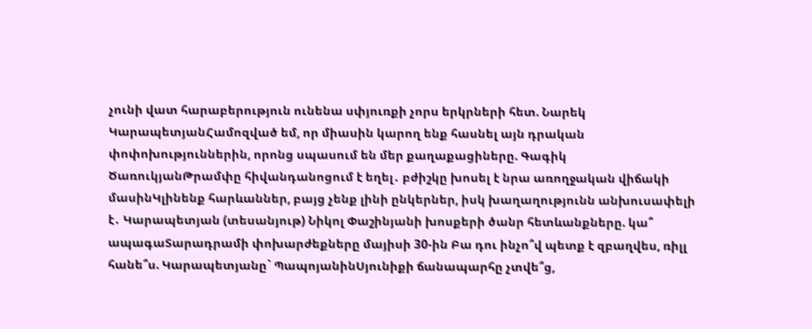չունի վատ հարաբերություն ունենա սփյուռքի չորս երկրների հետ. Նարեկ ԿարապետյանՀամոզված եմ, որ միասին կարող ենք հասնել այն դրական փոփոխություններին, որոնց սպասում են մեր քաղաքացիները. Գագիկ ԾառուկյանԹրամփը հիվանդանոցում է եղել․ բժիշկը խոսել է նրա առողջական վիճակի մասինԿլինենք հարևաններ, բայց չենք լինի ընկերներ, իսկ խաղաղությունն անխուսափելի է․ Կարապետյան (տեսանյութ) Նիկոլ Փաշինյանի խոսքերի ծանր հետևանքները. կա՞ ապագաՏարադրամի փոխարժեքները մայիսի 30-ին Բա դու ինչո՞վ պետք է զբաղվես, ռիլլ հանե՞ս. Կարապետյանը` ՊապոյանինՍյունիքի ճանապարհը չտվե՞ց,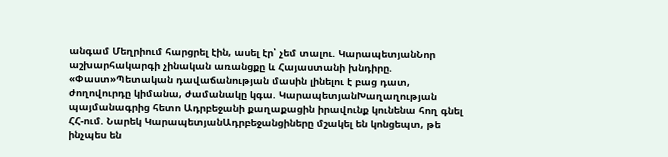անգամ Մեղրիում հարցրել էին, ասել էր՝ չեմ տալու. ԿարապետյանՆոր աշխարհակարգի չինական առանցքը և Հայաստանի խնդիրը. «Փաստ»Պետական դավաճանության մասին լինելու է բաց դատ, ժողովուրդը կիմանա, ժամանակը կգա. ԿարապետյանԽաղաղության պայմանագրից հետո Ադրբեջանի քաղաքացին իրավունք կունենա հող գնել ՀՀ-ում. Նարեկ ԿարապետյանԱդրբեջանցիները մշակել են կոնցեպտ, թե ինչպես են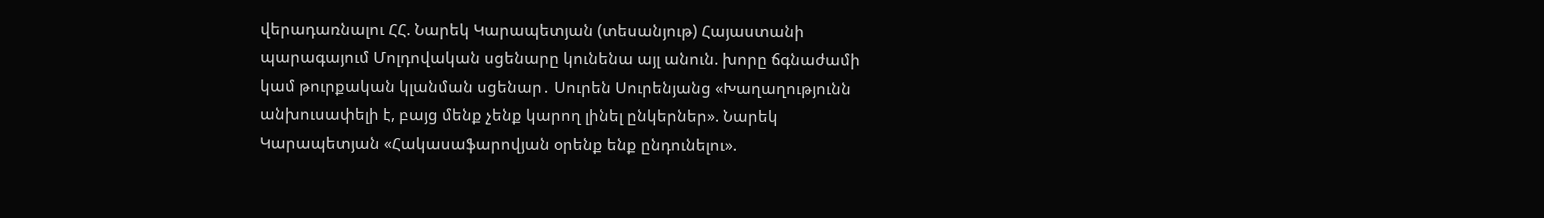վերադառնալու ՀՀ. Նարեկ Կարապետյան (տեսանյութ) Հայաստանի պարագայում Մոլդովական սցենարը կունենա այլ անուն. խորը ճգնաժամի կամ թուրքական կլանման սցենար․ Սուրեն Սուրենյանց «Խաղաղությունն անխուսափելի է, բայց մենք չենք կարող լինել ընկերներ». Նարեկ Կարապետյան «Հակասաֆարովյան օրենք ենք ընդունելու».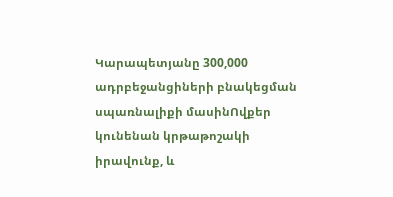Կարապետյանը 300,000 ադրբեջանցիների բնակեցման սպառնալիքի մասինՈվքեր կունենան կրթաթոշակի իրավունք, և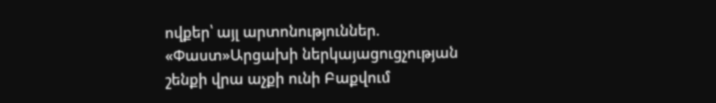ովքեր՝ այլ արտոնություններ. «Փաստ»Արցախի ներկայացուցչության շենքի վրա աչքի ունի Բաքվում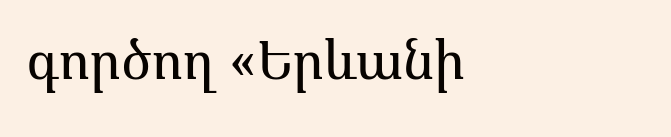գործող «Երևանի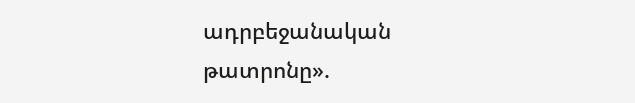ադրբեջանական թատրոնը».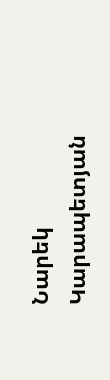Նարեկ Կարապետյան